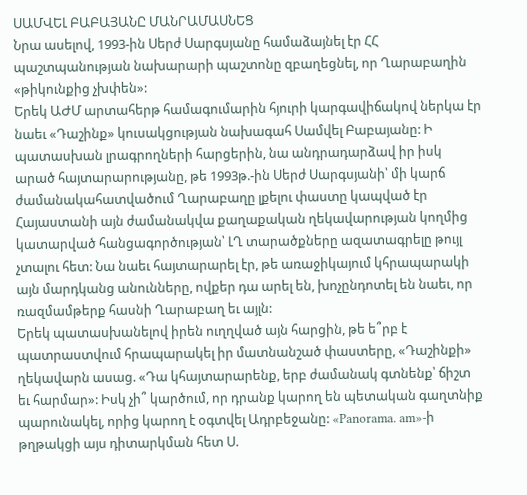ՍԱՄՎԵԼ ԲԱԲԱՅԱՆԸ ՄԱՆՐԱՄԱՍՆԵՑ
Նրա ասելով, 1993-ին Սերժ Սարգսյանը համաձայնել էր ՀՀ պաշտպանության նախարարի պաշտոնը զբաղեցնել, որ Ղարաբաղին «թիկունքից չխփեն»:
Երեկ ԱԺՄ արտահերթ համագումարին հյուրի կարգավիճակով ներկա էր նաեւ «Դաշինք» կուսակցության նախագահ Սամվել Բաբայանը: Ի պատասխան լրագրողների հարցերին, նա անդրադարձավ իր իսկ արած հայտարարությանը, թե 1993թ.-ին Սերժ Սարգսյանի՝ մի կարճ ժամանակահատվածում Ղարաբաղը լքելու փաստը կապված էր Հայաստանի այն ժամանակվա քաղաքական ղեկավարության կողմից կատարված հանցագործության՝ ԼՂ տարածքները ազատագրելը թույլ չտալու հետ: Նա նաեւ հայտարարել էր, թե առաջիկայում կհրապարակի այն մարդկանց անունները, ովքեր դա արել են, խոչընդոտել են նաեւ, որ ռազմամթերք հասնի Ղարաբաղ եւ այլն:
Երեկ պատասխանելով իրեն ուղղված այն հարցին, թե ե՞րբ է պատրաստվում հրապարակել իր մատնանշած փաստերը, «Դաշինքի» ղեկավարն ասաց. «Դա կհայտարարենք, երբ ժամանակ գտնենք՝ ճիշտ եւ հարմար»: Իսկ չի՞ կարծում, որ դրանք կարող են պետական գաղտնիք պարունակել, որից կարող է օգտվել Ադրբեջանը: «Panorama. am»-ի թղթակցի այս դիտարկման հետ Ս.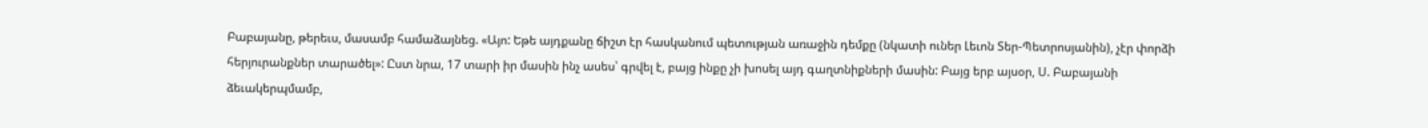Բաբայանը, թերեւս, մասամբ համաձայնեց. «Այո: Եթե այդքանը ճիշտ էր հասկանում պետության առաջին դեմքը (նկատի ուներ Լեւոն Տեր-Պետրոսյանին), չէր փորձի հերյուրանքներ տարածել»: Ըստ նրա, 17 տարի իր մասին ինչ ասես՝ գրվել է, բայց ինքը չի խոսել այդ գաղտնիքների մասին: Բայց երբ այսօր, Ս. Բաբայանի ձեւակերպմամբ,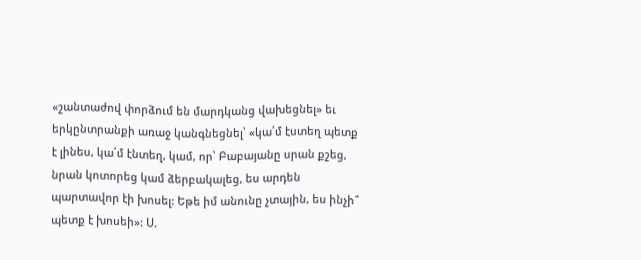«շանտաժով փորձում են մարդկանց վախեցնել» եւ երկընտրանքի առաջ կանգնեցնել՝ «կա՛մ էստեղ պետք է լինես, կա՛մ էնտեղ, կամ, որ՝ Բաբայանը սրան քշեց, նրան կոտորեց կամ ձերբակալեց, ես արդեն պարտավոր էի խոսել: Եթե իմ անունը չտային, ես ինչի՞ պետք է խոսեի»: Ս.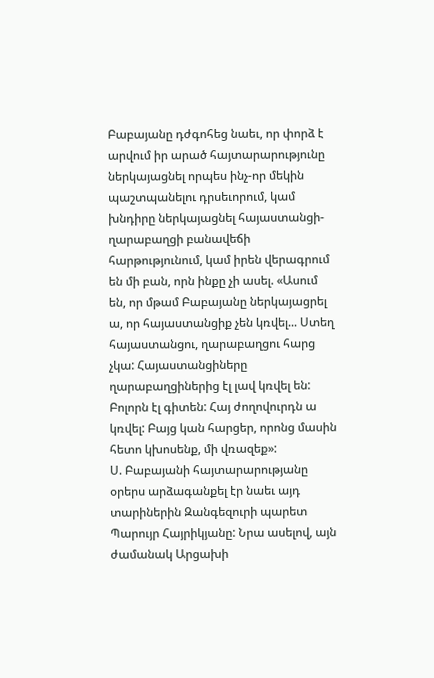Բաբայանը դժգոհեց նաեւ, որ փորձ է արվում իր արած հայտարարությունը ներկայացնել որպես ինչ-որ մեկին պաշտպանելու դրսեւորում, կամ խնդիրը ներկայացնել հայաստանցի-ղարաբաղցի բանավեճի հարթությունում, կամ իրեն վերագրում են մի բան, որն ինքը չի ասել. «Ասում են, որ մթամ Բաբայանը ներկայացրել ա, որ հայաստանցիք չեն կռվել... Ստեղ հայաստանցու, ղարաբաղցու հարց չկա: Հայաստանցիները ղարաբաղցիներից էլ լավ կռվել են: Բոլորն էլ գիտեն: Հայ ժողովուրդն ա կռվել: Բայց կան հարցեր, որոնց մասին հետո կխոսենք, մի վռազեք»:
Ս. Բաբայանի հայտարարությանը օրերս արձագանքել էր նաեւ այդ տարիներին Զանգեզուրի պարետ Պարույր Հայրիկյանը: Նրա ասելով, այն ժամանակ Արցախի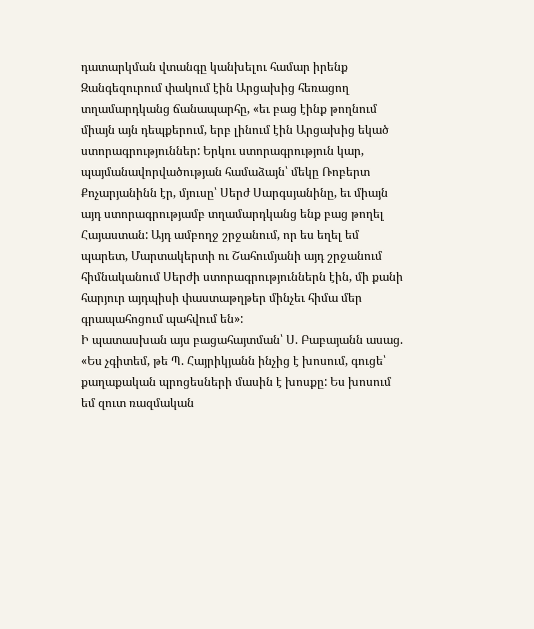դատարկման վտանգը կանխելու համար իրենք Զանգեզուրում փակում էին Արցախից հեռացող տղամարդկանց ճանապարհը, «եւ բաց էինք թողնում միայն այն դեպքերում, երբ լինում էին Արցախից եկած ստորագրություններ: Երկու ստորագրություն կար, պայմանավորվածության համաձայն՝ մեկը Ռոբերտ Քոչարյանինն էր, մյուսը՝ Սերժ Սարգսյանինը, եւ միայն այդ ստորագրությամբ տղամարդկանց ենք բաց թողել Հայաստան: Այդ ամբողջ շրջանում, որ ես եղել եմ պարետ, Մարտակերտի ու Շահումյանի այդ շրջանում հիմնականում Սերժի ստորագրություններն էին, մի քանի հարյուր այդպիսի փաստաթղթեր մինչեւ հիմա մեր գրապահոցում պահվում են»:
Ի պատասխան այս բացահայտման՝ Ս. Բաբայանն ասաց. «Ես չգիտեմ, թե Պ. Հայրիկյանն ինչից է խոսում, գուցե՝ քաղաքական պրոցեսների մասին է խոսքը: Ես խոսում եմ զուտ ռազմական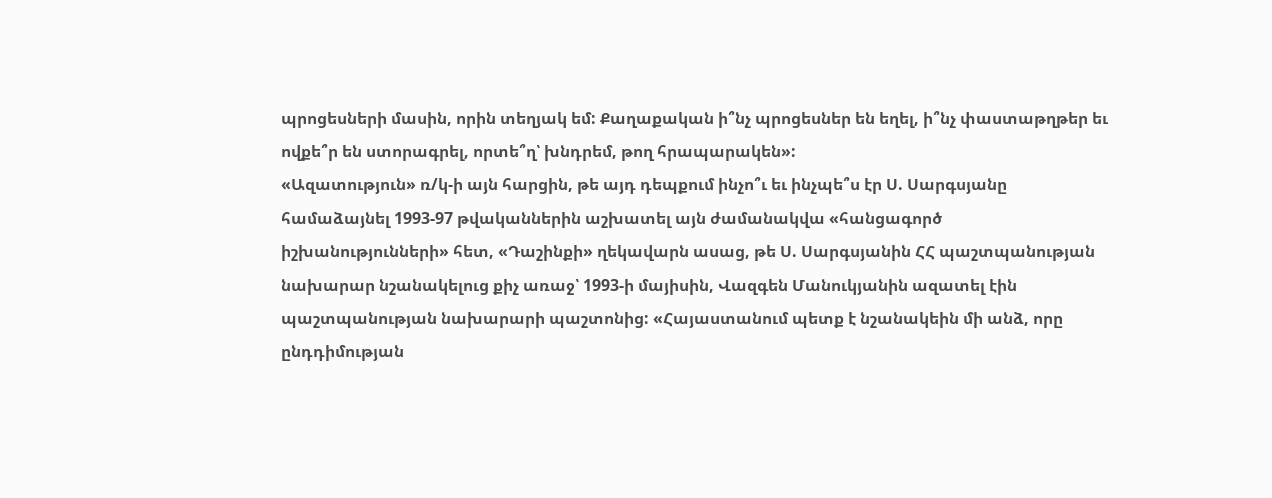պրոցեսների մասին, որին տեղյակ եմ: Քաղաքական ի՞նչ պրոցեսներ են եղել, ի՞նչ փաստաթղթեր եւ ովքե՞ր են ստորագրել, որտե՞ղ՝ խնդրեմ, թող հրապարակեն»:
«Ազատություն» ռ/կ-ի այն հարցին, թե այդ դեպքում ինչո՞ւ եւ ինչպե՞ս էր Ս. Սարգսյանը համաձայնել 1993-97 թվականներին աշխատել այն ժամանակվա «հանցագործ իշխանությունների» հետ, «Դաշինքի» ղեկավարն ասաց, թե Ս. Սարգսյանին ՀՀ պաշտպանության նախարար նշանակելուց քիչ առաջ՝ 1993-ի մայիսին, Վազգեն Մանուկյանին ազատել էին պաշտպանության նախարարի պաշտոնից: «Հայաստանում պետք է նշանակեին մի անձ, որը ընդդիմության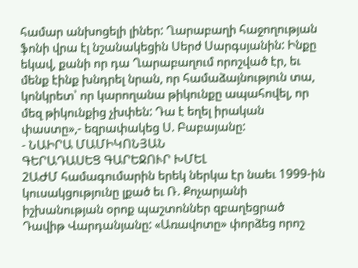համար անխոցելի լիներ: Ղարաբաղի հաջողության ֆոնի վրա էլ նշանակեցին Սերժ Սարգսյանին: Ինքը եկավ, քանի որ դա Ղարաբաղում որոշված էր, եւ մենք էինք խնդրել նրան, որ համաձայնություն տա, կոնկրետ՝ որ կարողանա թիկունքը ապահովել, որ մեզ թիկունքից չխփեն: Դա է եղել իրական փաստը»,- եզրափակեց Ս. Բաբայանը:
- ՆԱԻՐԱ ՄԱՄԻԿՈՆՅԱՆ
ԳԵՐԱԴԱՍԵՑ ԳԱՐԵՋՈՒՐ ԽՄԵԼ
2ԱԺՄ համագումարին երեկ ներկա էր նաեւ 1999-ին կուսակցությունը լքած եւ Ռ. Քոչարյանի իշխանության օրոք պաշտոններ զբաղեցրած Դավիթ Վարդանյանը: «Առավոտը» փորձեց որոշ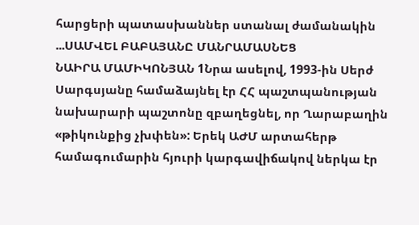հարցերի պատասխաններ ստանալ ժամանակին ...ՍԱՄՎԵԼ ԲԱԲԱՅԱՆԸ ՄԱՆՐԱՄԱՍՆԵՑ
ՆԱԻՐԱ ՄԱՄԻԿՈՆՅԱՆ 1Նրա ասելով, 1993-ին Սերժ Սարգսյանը համաձայնել էր ՀՀ պաշտպանության նախարարի պաշտոնը զբաղեցնել, որ Ղարաբաղին «թիկունքից չխփեն»: Երեկ ԱԺՄ արտահերթ համագումարին հյուրի կարգավիճակով ներկա էր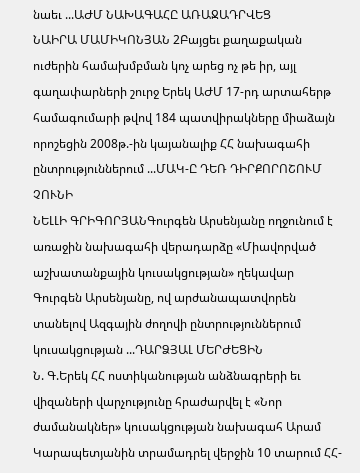նաեւ ...ԱԺՄ ՆԱԽԱԳԱՀԸ ԱՌԱՋԱԴՐՎԵՑ
ՆԱԻՐԱ ՄԱՄԻԿՈՆՅԱՆ 2Բայցեւ քաղաքական ուժերին համախմբման կոչ արեց ոչ թե իր, այլ գաղափարների շուրջ Երեկ ԱԺՄ 17-րդ արտահերթ համագումարի թվով 184 պատվիրակները միաձայն որոշեցին 2008թ.-ին կայանալիք ՀՀ նախագահի ընտրություններում ...ՄԱԿ-Ը ԴԵՌ ԴԻՐՔՈՐՈՇՈՒՄ ՉՈՒՆԻ
ՆԵԼԼԻ ԳՐԻԳՈՐՅԱՆԳուրգեն Արսենյանը ողջունում է առաջին նախագահի վերադարձը «Միավորված աշխատանքային կուսակցության» ղեկավար Գուրգեն Արսենյանը, ով արժանապատվորեն տանելով Ազգային ժողովի ընտրություններում կուսակցության ...ԴԱՐՁՅԱԼ ՄԵՐԺԵՑԻՆ
Ն. Գ.Երեկ ՀՀ ոստիկանության անձնագրերի եւ վիզաների վարչությունը հրաժարվել է «Նոր ժամանակներ» կուսակցության նախագահ Արամ Կարապետյանին տրամադրել վերջին 10 տարում ՀՀ-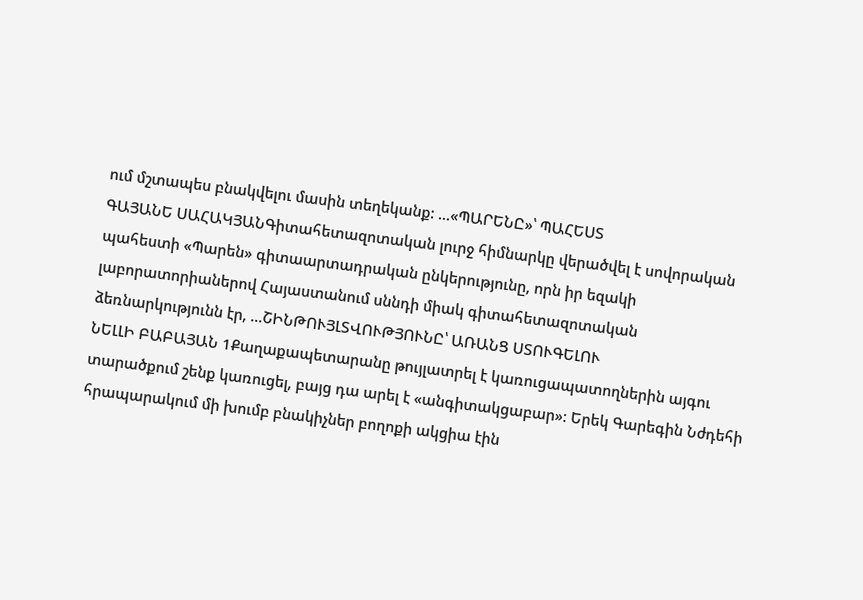ում մշտապես բնակվելու մասին տեղեկանք: ...«ՊԱՐԵՆԸ»՝ ՊԱՀԵՍՏ
ԳԱՅԱՆԵ ՍԱՀԱԿՅԱՆԳիտահետազոտական լուրջ հիմնարկը վերածվել է սովորական պահեստի «Պարեն» գիտաարտադրական ընկերությունը, որն իր եզակի լաբորատորիաներով Հայաստանում սննդի միակ գիտահետազոտական ձեռնարկությունն էր, ...ՇԻՆԹՈՒՅԼՏՎՈՒԹՅՈՒՆԸ՝ ԱՌԱՆՑ ՍՏՈՒԳԵԼՈՒ
ՆԵԼԼԻ ԲԱԲԱՅԱՆ 1Քաղաքապետարանը թույլատրել է կառուցապատողներին այգու տարածքում շենք կառուցել, բայց դա արել է «անգիտակցաբար»: Երեկ Գարեգին Նժդեհի հրապարակում մի խումբ բնակիչներ բողոքի ակցիա էին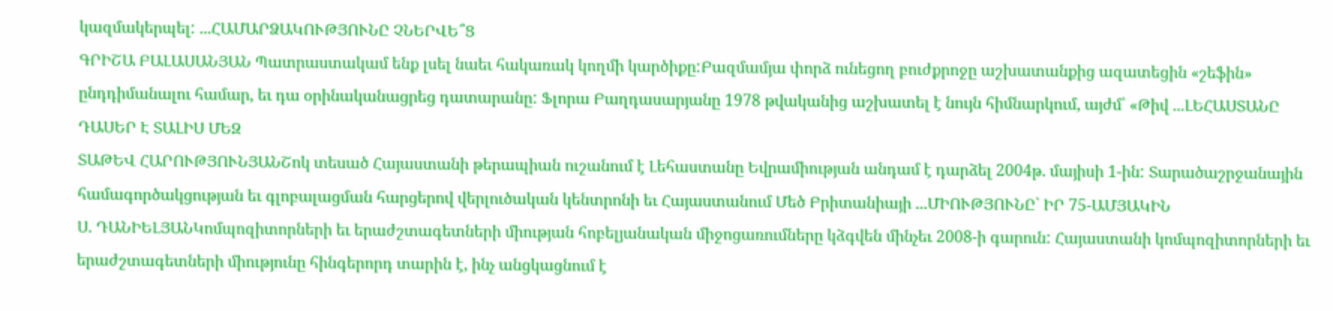կազմակերպել: ...ՀԱՄԱՐՁԱԿՈՒԹՅՈՒՆԸ ՉՆԵՐՎԵ՞Ց
ԳՐԻՇԱ ԲԱԼԱՍԱՆՅԱՆ Պատրաստակամ ենք լսել նաեւ հակառակ կողմի կարծիքը:Բազմամյա փորձ ունեցող բուժքրոջը աշխատանքից ազատեցին «շեֆին» ընդդիմանալու համար, եւ դա օրինականացրեց դատարանը: Ֆլորա Բաղդասարյանը 1978 թվականից աշխատել է նույն հիմնարկում, այժմ՝ «Թիվ ...ԼԵՀԱՍՏԱՆԸ ԴԱՍԵՐ Է ՏԱԼԻՍ ՄԵԶ
ՏԱԹԵՎ ՀԱՐՈՒԹՅՈՒՆՅԱՆՇոկ տեսած Հայաստանի թերապիան ուշանում է Լեհաստանը Եվրամիության անդամ է դարձել 2004թ. մայիսի 1-ին: Տարածաշրջանային համագործակցության եւ գլոբալացման հարցերով վերլուծական կենտրոնի եւ Հայաստանում Մեծ Բրիտանիայի ...ՄԻՈՒԹՅՈՒՆԸ՝ ԻՐ 75-ԱՄՅԱԿԻՆ
Ս. ԴԱՆԻԵԼՅԱՆԿոմպոզիտորների եւ երաժշտագետների միության հոբելյանական միջոցառումները կձգվեն մինչեւ 2008-ի գարուն: Հայաստանի կոմպոզիտորների եւ երաժշտագետների միությունը հինգերորդ տարին է, ինչ անցկացնում է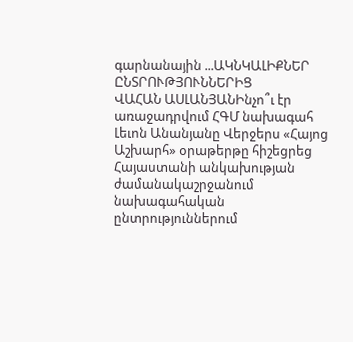գարնանային ...ԱԿՆԿԱԼԻՔՆԵՐ ԸՆՏՐՈՒԹՅՈՒՆՆԵՐԻՑ
ՎԱՀԱՆ ԱՍԼԱՆՅԱՆԻնչո՞ւ էր առաջադրվում ՀԳՄ նախագահ Լեւոն Անանյանը Վերջերս «Հայոց Աշխարհ» օրաթերթը հիշեցրեց Հայաստանի անկախության ժամանակաշրջանում նախագահական ընտրություններում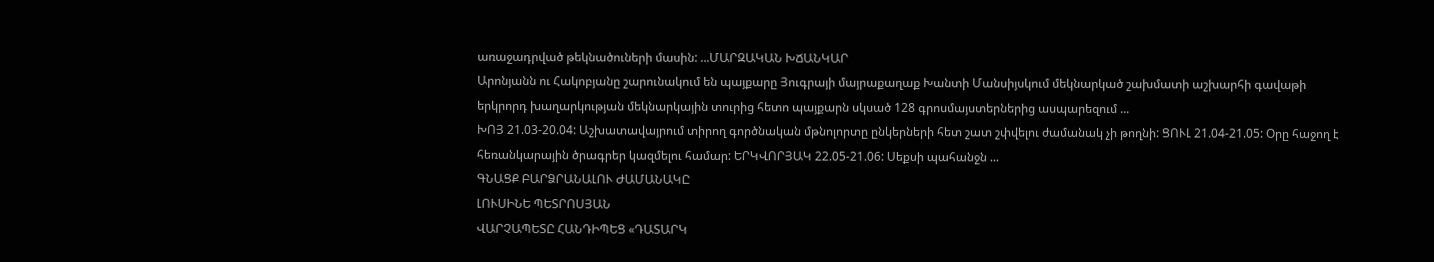առաջադրված թեկնածուների մասին: ...ՄԱՐԶԱԿԱՆ ԽՃԱՆԿԱՐ
Արոնյանն ու Հակոբյանը շարունակում են պայքարը Յուգրայի մայրաքաղաք Խանտի Մանսիյսկում մեկնարկած շախմատի աշխարհի գավաթի երկրորդ խաղարկության մեկնարկային տուրից հետո պայքարն սկսած 128 գրոսմայստերներից ասպարեզում ...
ԽՈՅ 21.03-20.04: Աշխատավայրում տիրող գործնական մթնոլորտը ընկերների հետ շատ շփվելու ժամանակ չի թողնի: ՑՈՒԼ 21.04-21.05: Օրը հաջող է հեռանկարային ծրագրեր կազմելու համար: ԵՐԿՎՈՐՅԱԿ 22.05-21.06: Սեքսի պահանջն ...
ԳՆԱՑՔ ԲԱՐՁՐԱՆԱԼՈՒ ԺԱՄԱՆԱԿԸ
ԼՈՒՍԻՆԵ ՊԵՏՐՈՍՅԱՆ
ՎԱՐՉԱՊԵՏԸ ՀԱՆԴԻՊԵՑ «ԴԱՏԱՐԿ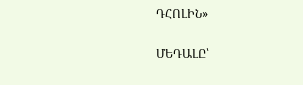ԴՀՈԼԻՆ»

ՄԵԴԱԼԸ՝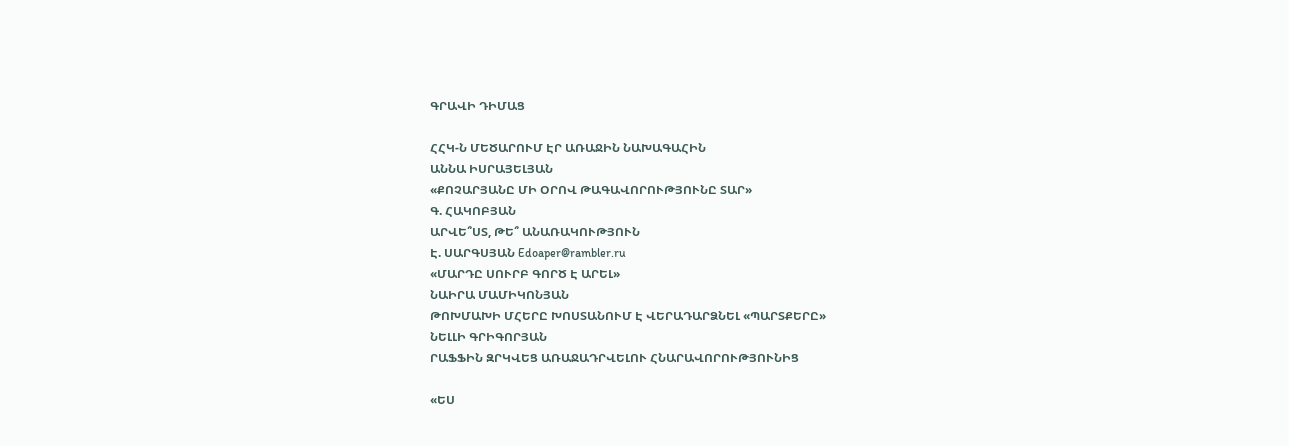ԳՐԱՎԻ ԴԻՄԱՑ

ՀՀԿ-Ն ՄԵԾԱՐՈՒՄ ԷՐ ԱՌԱՋԻՆ ՆԱԽԱԳԱՀԻՆ
ԱՆՆԱ ԻՍՐԱՅԵԼՅԱՆ
«ՔՈՉԱՐՅԱՆԸ ՄԻ ՕՐՈՎ ԹԱԳԱՎՈՐՈՒԹՅՈՒՆԸ ՏԱՐ»
Գ. ՀԱԿՈԲՅԱՆ
ԱՐՎԵ՞ՍՏ, ԹԵ՞ ԱՆԱՌԱԿՈՒԹՅՈՒՆ
Է. ՍԱՐԳՍՅԱՆ Edoaper@rambler.ru
«ՄԱՐԴԸ ՍՈՒՐԲ ԳՈՐԾ Է ԱՐԵԼ»
ՆԱԻՐԱ ՄԱՄԻԿՈՆՅԱՆ
ԹՈԽՄԱԽԻ ՄՀԵՐԸ ԽՈՍՏԱՆՈՒՄ Է ՎԵՐԱԴԱՐՁՆԵԼ «ՊԱՐՏՔԵՐԸ»
ՆԵԼԼԻ ԳՐԻԳՈՐՅԱՆ
ՐԱՖՖԻՆ ԶՐԿՎԵՑ ԱՌԱՋԱԴՐՎԵԼՈՒ ՀՆԱՐԱՎՈՐՈՒԹՅՈՒՆԻՑ

«ԵՍ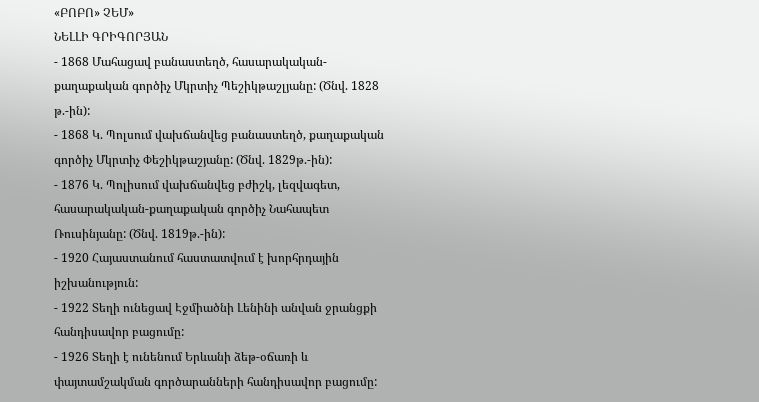«ԲՈԲՈ» ՉԵՄ»
ՆԵԼԼԻ ԳՐԻԳՈՐՅԱՆ
- 1868 Մահացավ բանաստեղծ, հասարակական-քաղաքական գործիչ Մկրտիչ Պեշիկթաշլյանը: (Ծնվ. 1828 թ.-ին):
- 1868 Կ. Պոլսում վախճանվեց բանաստեղծ, քաղաքական գործիչ Մկրտիչ Փեշիկթաշյանը: (Ծնվ. 1829թ.-ին):
- 1876 Կ. Պոլիսում վախճանվեց բժիշկ, լեզվագետ, հասարակական-քաղաքական գործիչ Նահապետ Ռուսինյանը: (Ծնվ. 1819թ.-ին):
- 1920 Հայաստանում հաստատվում է խորհրդային իշխանություն:
- 1922 Տեղի ունեցավ Էջմիածնի Լենինի անվան ջրանցքի հանդիսավոր բացումը:
- 1926 Տեղի է ունենում Երևանի ձեթ-օճառի և փայտամշակման գործարանների հանդիսավոր բացումը: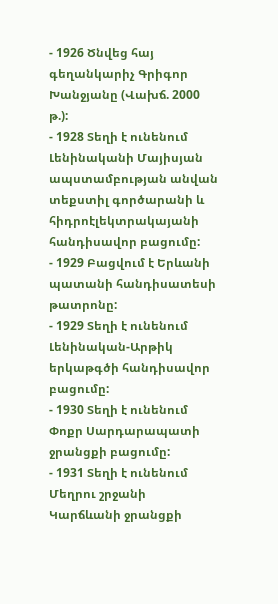- 1926 Ծնվեց հայ գեղանկարիչ Գրիգոր Խանջյանը (Վախճ. 2000 թ.):
- 1928 Տեղի է ունենում Լենինականի Մայիսյան ապստամբության անվան տեքստիլ գործարանի և հիդրոէլեկտրակայանի հանդիսավոր բացումը:
- 1929 Բացվում է Երևանի պատանի հանդիսատեսի թատրոնը:
- 1929 Տեղի է ունենում Լենինական-Արթիկ երկաթգծի հանդիսավոր բացումը:
- 1930 Տեղի է ունենում Փոքր Սարդարապատի ջրանցքի բացումը:
- 1931 Տեղի է ունենում Մեղրու շրջանի Կարճևանի ջրանցքի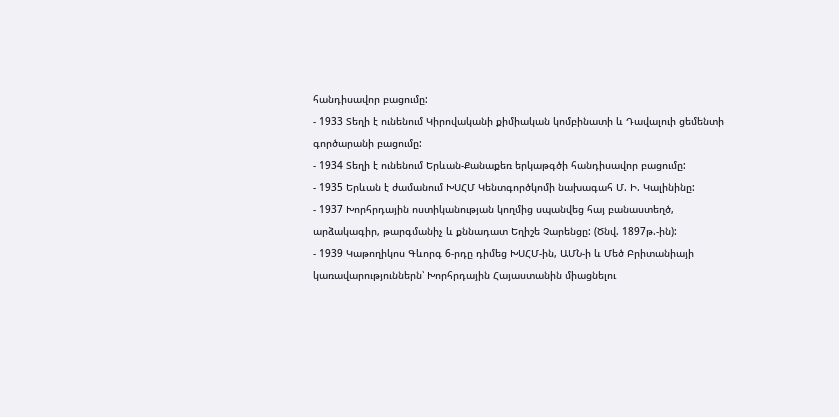հանդիսավոր բացումը:
- 1933 Տեղի է ունենում Կիրովականի քիմիական կոմբինատի և Դավալուի ցեմենտի գործարանի բացումը:
- 1934 Տեղի է ունենում Երևան-Քանաքեռ երկաթգծի հանդիսավոր բացումը:
- 1935 Երևան է ժամանում ԽՍՀՄ Կենտգործկոմի նախագահ Մ. Ի. Կալինինը:
- 1937 Խորհրդային ոստիկանության կողմից սպանվեց հայ բանաստեղծ, արձակագիր, թարգմանիչ և քննադատ Եղիշե Չարենցը: (Ծնվ. 1897թ.-ին):
- 1939 Կաթողիկոս Գևորգ 6-րդը դիմեց ԽՍՀՄ-ին, ԱՄՆ-ի և Մեծ Բրիտանիայի կառավարություններն՝ Խորհրդային Հայաստանին միացնելու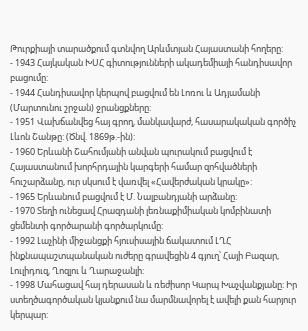Թուրքիայի տարածքում գտնվող Արևմտյան Հայաստանի հողերը:
- 1943 Հայկական ԽՍՀ գիտությունների ակադեմիայի հանդիսավոր բացումը:
- 1944 Հանդիսավոր կերպով բացվում են Լոռու և Ադյամանի (Մարտունու շրջան) ջրանցքները:
- 1951 Վախճանվեց հայ գրող, մանկավարժ, հասարակական գործիչ Լևոն Շանթը: (Ծնվ. 1869թ.-ին):
- 1960 Երևանի Շահումյանի անվան պուրակում բացվում է Հայաստանում խորհրդային կարգերի համար զոհվածների հուշարձանը, ուր սկսում է վառվել «Հավերժական կրակը»:
- 1965 Երևանում բացվում է Մ. Նալբանդյանի արձանը:
- 1970 Տեղի ունեցավ Հրազդանի լեռնաքիմիական կոմբինատի ցեմենտի գործարանի գործարկումը:
- 1992 Լաչինի միջանցքի հյուսիսային ճակատում ԼՂՀ ինքնապաշտպանական ուժերը գրավեցին 4 գյուղ՝ Հայի Բազար, Լուլիդուզ, Ղոզլու և Ղարաջանլի:
- 1998 Մահացավ հայ դերասան և ռեժիսոր Կարպ Խաչվանքյանը: Իր ստեղծագործական կյանքում նա մարմնավորել է ավելի քան հարյուր կերպար: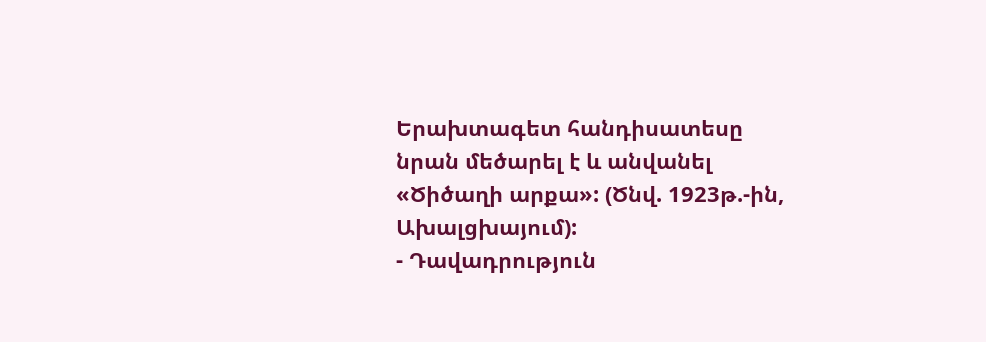Երախտագետ հանդիսատեսը նրան մեծարել է և անվանել «Ծիծաղի արքա»: (Ծնվ. 1923թ.-ին, Ախալցխայում):
- Դավադրություն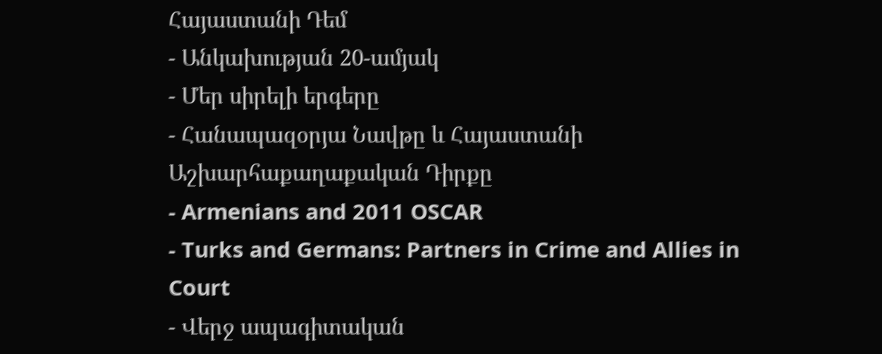Հայաստանի Դեմ
- Անկախության 20-ամյակ
- Մեր սիրելի երգերը
- Հանապազօրյա Նավթը և Հայաստանի Աշխարհաքաղաքական Դիրքը
- Armenians and 2011 OSCAR
- Turks and Germans: Partners in Crime and Allies in Court
- Վերջ ապագիտական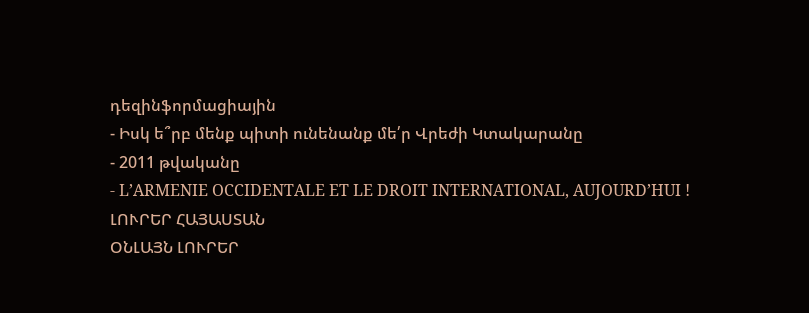դեզինֆորմացիային
- Իսկ ե՞րբ մենք պիտի ունենանք մե՛ր Վրեժի Կտակարանը
- 2011 թվականը
- L’ARMENIE OCCIDENTALE ET LE DROIT INTERNATIONAL, AUJOURD’HUI !
ԼՈՒՐԵՐ ՀԱՅԱՍՏԱՆ
ՕՆԼԱՅՆ ԼՈՒՐԵՐ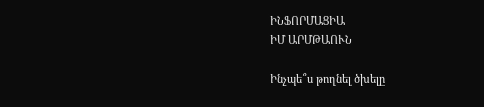ԻՆՖՈՐՄԱՑԻԱ
ԻՄ ԱՐՄԹԱՈՒՆ

Ինչպե՞ս թողնել ծխելը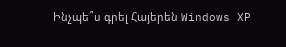Ինչպե՞ս գրել Հայերեն Windows XP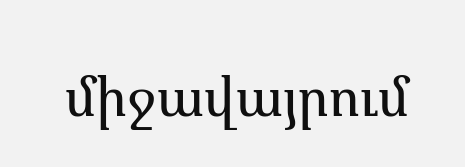միջավայրում